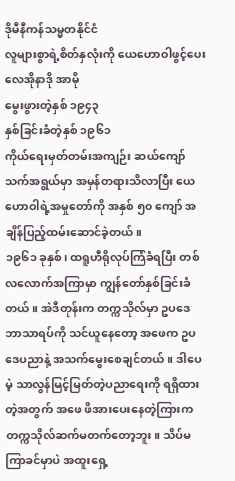ဒိုမီနီကန်သမ္မတနိုင်ငံ
လူများစွာရဲ့စိတ်နှလုံးကို ယေဟောဝါဖွင့်ပေး
လေအိုနာဒို အာမို
မွေးဖွားတဲ့နှစ် ၁၉၄၃
နှစ်ခြင်းခံတဲ့နှစ် ၁၉၆၁
ကိုယ်ရေးမှတ်တမ်းအကျဉ်း ဆယ်ကျော်သက်အရွယ်မှာ အမှန်တရားသိလာပြီး ယေဟောဝါရဲ့အမှုတော်ကို အနှစ် ၅၀ ကျော် အချိန်ပြည့်ထမ်းဆောင်ခဲ့တယ်။
၁၉၆၁ ခုနှစ်၊ ထရူဟီရိုလုပ်ကြံခံရပြီး တစ်လလောက်အကြာမှာ ကျွန်တော်နှစ်ခြင်းခံတယ်။ အဲဒီတုန်းက တက္ကသိုလ်မှာ ဥပဒေဘာသာရပ်ကို သင်ယူနေတော့ အဖေက ဥပဒေပညာနဲ့ အသက်မွေးစေချင်တယ်။ ဒါပေမဲ့ သာလွန်မြင့်မြတ်တဲ့ပညာရေးကို ရရှိထားတဲ့အတွက် အဖေ ဖိအားပေးနေတဲ့ကြားက တက္ကသိုလ်ဆက်မတက်တော့ဘူး။ သိပ်မကြာခင်မှာပဲ အထူးရှေ့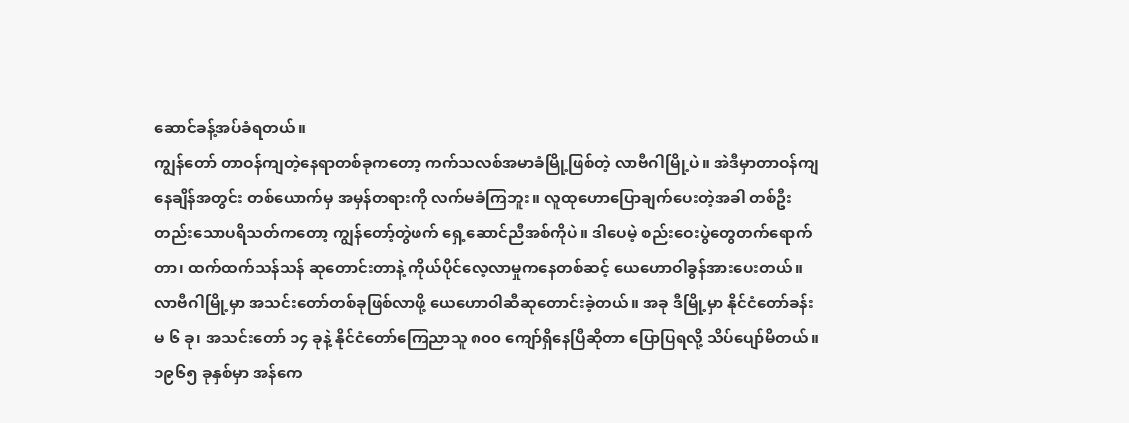ဆောင်ခန့်အပ်ခံရတယ်။
ကျွန်တော် တာဝန်ကျတဲ့နေရာတစ်ခုကတော့ ကက်သလစ်အမာခံမြို့ဖြစ်တဲ့ လာဗီဂါမြို့ပဲ။ အဲဒီမှာတာဝန်ကျနေချိန်အတွင်း တစ်ယောက်မှ အမှန်တရားကို လက်မခံကြဘူး။ လူထုဟောပြောချက်ပေးတဲ့အခါ တစ်ဦးတည်းသောပရိသတ်ကတော့ ကျွန်တော့်တွဲဖက် ရှေ့ဆောင်ညီအစ်ကိုပဲ။ ဒါပေမဲ့ စည်းဝေးပွဲတွေတက်ရောက်တာ၊ ထက်ထက်သန်သန် ဆုတောင်းတာနဲ့ ကိုယ်ပိုင်လေ့လာမှုကနေတစ်ဆင့် ယေဟောဝါခွန်အားပေးတယ်။ လာဗီဂါမြို့မှာ အသင်းတော်တစ်ခုဖြစ်လာဖို့ ယေဟောဝါဆီဆုတောင်းခဲ့တယ်။ အခု ဒီမြို့မှာ နိုင်ငံတော်ခန်းမ ၆ ခု၊ အသင်းတော် ၁၄ ခုနဲ့ နိုင်ငံတော်ကြေညာသူ ၈၀၀ ကျော်ရှိနေပြီဆိုတာ ပြောပြရလို့ သိပ်ပျော်မိတယ်။
၁၉၆၅ ခုနှစ်မှာ အန်ကေ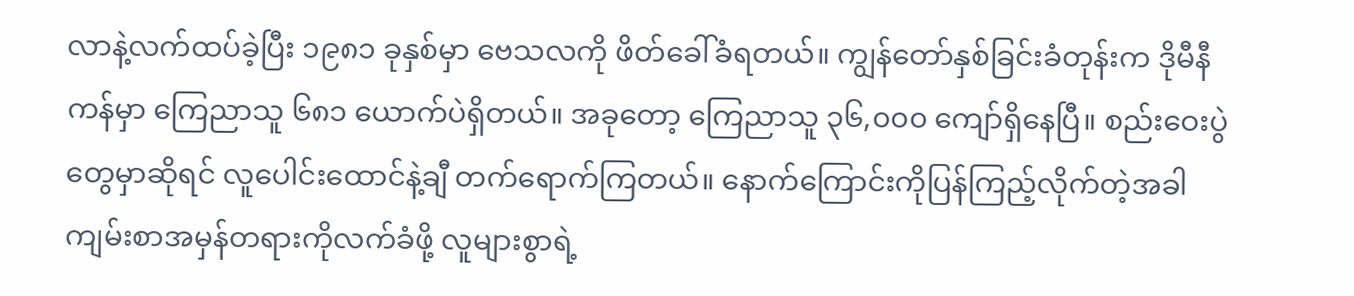လာနဲ့လက်ထပ်ခဲ့ပြီး ၁၉၈၁ ခုနှစ်မှာ ဗေသလကို ဖိတ်ခေါ်ခံရတယ်။ ကျွန်တော်နှစ်ခြင်းခံတုန်းက ဒိုမီနီကန်မှာ ကြေညာသူ ၆၈၁ ယောက်ပဲရှိတယ်။ အခုတော့ ကြေညာသူ ၃၆,၀၀၀ ကျော်ရှိနေပြီ။ စည်းဝေးပွဲတွေမှာဆိုရင် လူပေါင်းထောင်နဲ့ချီ တက်ရောက်ကြတယ်။ နောက်ကြောင်းကိုပြန်ကြည့်လိုက်တဲ့အခါ ကျမ်းစာအမှန်တရားကိုလက်ခံဖို့ လူများစွာရဲ့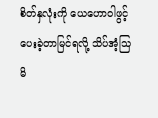စိတ်နှလုံးကို ယေဟောဝါဖွင့်ပေးခဲ့တာမြင်ရလို့ သိပ်အံ့သြမိ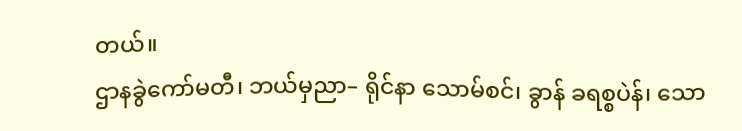တယ်။
ဌာနခွဲကော်မတီ၊ ဘယ်မှညာ– ရိုင်နာ သောမ်စင်၊ ခွာန် ခရစ္စပဲန်၊ သော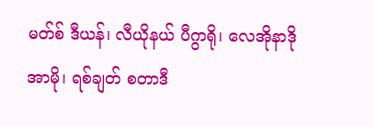မတ်စ် ဒီယန်၊ လီယိုနယ် ပီဂွာရို၊ လေအိုနာဒို အာမို၊ ရစ်ချတ် စတာဒီ